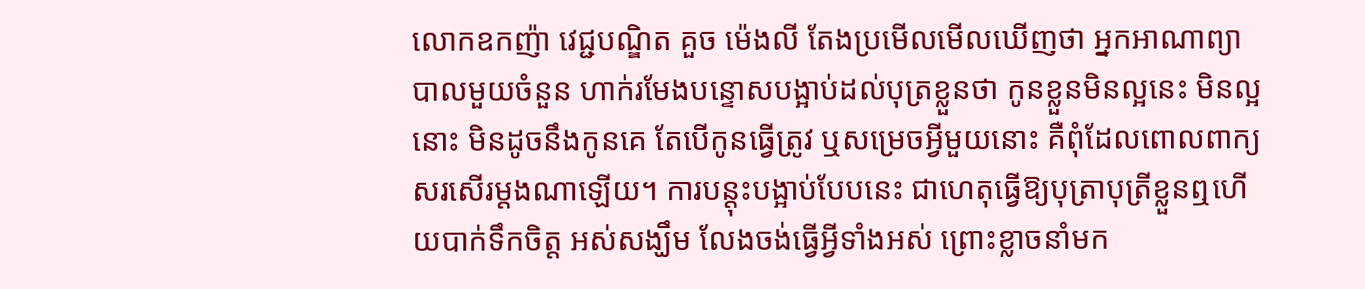លោកឧកញ៉ា វេជ្ជបណ្ឌិត គួច ម៉េងលី តែងប្រមើលមើលឃើញថា អ្នកអាណាព្យាបាលមួយចំនួន ហាក់រមែងបន្ទោសបង្អាប់ដល់បុត្រខ្លួនថា កូនខ្លួនមិនល្អនេះ មិនល្អនោះ មិនដូចនឹងកូនគេ តែបើកូនធ្វើត្រូវ ឬសម្រេចអ្វីមួយនោះ គឺពុំដែលពោលពាក្យសរសើរម្ដងណាឡើយ។ ការបន្តុះបង្អាប់បែបនេះ ជាហេតុធ្វើឱ្យបុត្រាបុត្រីខ្លួនឮហើយបាក់ទឹកចិត្ត អស់សង្ឃឹម លែងចង់ធ្វើអ្វីទាំងអស់ ព្រោះខ្លាចនាំមក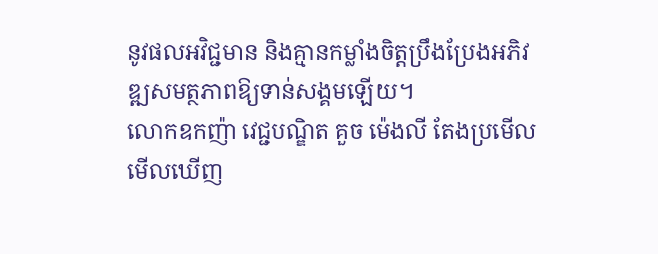នូវផលអវិជ្ជមាន និងគ្មានកម្លាំងចិត្តប្រឹងប្រែងអភិវឌ្ឍសមត្ថភាពឱ្យទាន់សង្គមឡើយ។
លោកឧកញ៉ា វេជ្ជបណ្ឌិត គួច ម៉េងលី តែងប្រមើលមើលឃើញ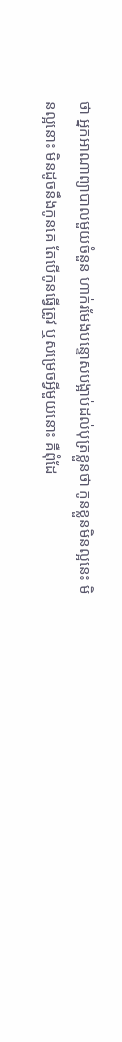ថា អ្នកអាណាព្យាបាលមួយចំនួន ហាក់រមែងបន្ទោសបង្អាប់ដល់បុត្រខ្លួនថា កូនខ្លួនមិនល្អនេះ មិនល្អនោះ មិនដូចនឹងកូនគេ តែបើកូនធ្វើត្រូវ ឬសម្រេចអ្វីមួយនោះ គឺពុំដែ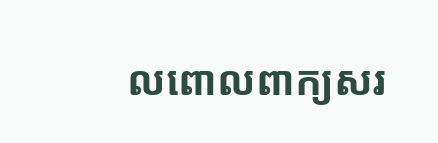លពោលពាក្យសរ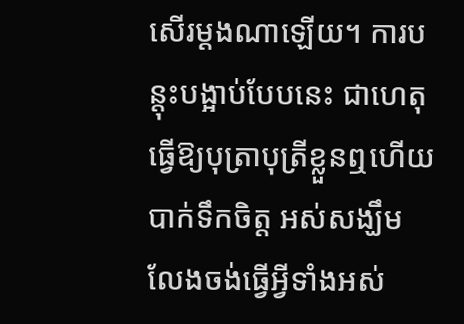សើរម្ដងណាឡើយ។ ការបន្តុះបង្អាប់បែបនេះ ជាហេតុធ្វើឱ្យបុត្រាបុត្រីខ្លួនឮហើយបាក់ទឹកចិត្ត អស់សង្ឃឹម លែងចង់ធ្វើអ្វីទាំងអស់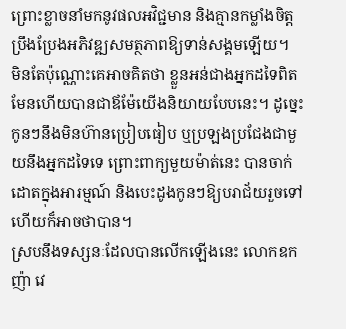ព្រោះខ្លាចនាំមកនូវផលអវិជ្ជមាន និងគ្មានកម្លាំងចិត្តប្រឹងប្រែងអភិវឌ្ឍសមត្ថភាពឱ្យទាន់សង្គមឡើយ។
មិនតែប៉ុណ្ណោះគេអាចគិតថា ខ្លួនអន់ជាងអ្នកដទៃពិតមែនហើយបានជាឪម៉ែយើងនិយាយបែបនេះ។ ដូច្នេះកូនៗនឹងមិនហ៊ានប្រៀបធៀប ឬប្រឡងប្រជែងជាមួយនឹងអ្នកដទៃទេ ព្រោះពាក្យមួយម៉ាត់នេះ បានចាក់ដោតក្នុងអារម្មណ៍ និងបេះដូងកូនៗឱ្យបរាជ័យរួចទៅហើយក៏អាចថាបាន។
ស្របនឹងទស្សនៈដែលបានលើកឡើងនេះ លោកឧកញ៉ា វេ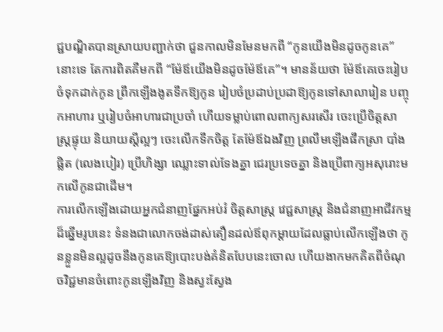ជ្ជបណ្ឌិតបានស្រាយបញ្ជាក់ថា ជួនកាលមិនមែនមកពី “កូនយើងមិនដូចកូនគេ” នោះទេ តែការពិតគឺមកពី “ម៉ែឪយើងមិនដូចម៉ែឪគេ”។ មានន័យថា ម៉ែឪគេចេះរៀបចំទុកដាក់កូន ព្រឹកឡើងងូតទឹកឱ្យកូន រៀបចំប្រដាប់ប្រដាឱ្យកូនទៅសាលារៀន បញ្ចុកអាហារ ឬរៀបចំអាហារជាប្រចាំ ហើយទម្លាប់ពោលពាក្យសរសើរ ចេះប្រើចិត្តសាស្ត្រផ្ទុយ និយាយស្ដីល្អៗ ចេះលើកទឹកចិត្ត តែម៉ែឪឯងវិញ ព្រលឹមឡើងផឹកស្រា បាំងផ្លិត (លេងបៀរ) ប្រើហិង្សា ឈ្លោះទាល់ទែងគ្នា ជេរប្រទេចគ្នា និងប្រើពាក្យអសុរោះមកលើកូនជាដើម។
ការលើកឡើងដោយអ្នកជំនាញផ្នែកអប់រំ ចិត្តសាស្ត្រ វេជ្ជសាស្ត្រ និងជំនាញអាជីវកម្មដ៏ឆ្នើមរូបនេះ ទំនងជាលោកចង់ដាស់តឿនដល់ឪពុកម្ដាយដែលធ្លាប់លើកឡើងថា កូនខ្លួនមិនល្អដូចនឹងកូនគេឱ្យបោះបង់គំនិតបែបនេះចោល ហើយងាកមកគិតពីចំណុចវិជ្ជមានចំពោះកូនឡើងវិញ និងស្វះស្វែង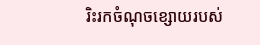រិះរកចំណុចខ្សោយរបស់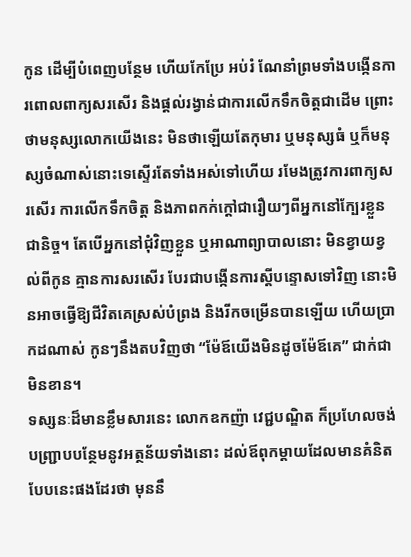កូន ដើម្បីបំពេញបន្ថែម ហើយកែប្រែ អប់រំ ណែនាំព្រមទាំងបង្កើនការពោលពាក្យសរសើរ និងផ្ដល់រង្វាន់ជាការលើកទឹកចិត្តជាដើម ព្រោះថាមនុស្សលោកយើងនេះ មិនថាឡើយតែកុមារ ឬមនុស្សធំ ឬក៏មនុស្សចំណាស់នោះទេស្ទើរតែទាំងអស់ទៅហើយ រមែងត្រូវការពាក្យសរសើរ ការលើកទឹកចិត្ត និងភាពកក់ក្ដៅជារឿយៗពីអ្នកនៅក្បែរខ្លួនជានិច្ច។ តែបើអ្នកនៅជុំវិញខ្លួន ឬអាណាព្យាបាលនោះ មិនខ្វាយខ្វល់ពីកូន គ្មានការសរសើរ បែរជាបង្កើនការស្ដីបន្ទោសទៅវិញ នោះមិនអាចធ្វើឱ្យជីវិតគេស្រស់បំព្រង និងរីកចម្រើនបានឡើយ ហើយប្រាកដណាស់ កូនៗនឹងតបវិញថា “ម៉ែឪយើងមិនដូចម៉ែឪគេ” ជាក់ជាមិនខាន។
ទស្សនៈដ៏មានខ្លឹមសារនេះ លោកឧកញ៉ា វេជ្ជបណ្ឌិត ក៏ប្រហែលចង់បញ្ជ្រាបបន្ថែមនូវអត្ថន័យទាំងនោះ ដល់ឪពុកម្ដាយដែលមានគំនិតបែបនេះផងដែរថា មុននឹ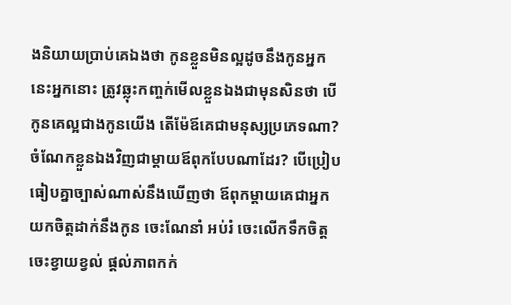ងនិយាយប្រាប់គេឯងថា កូនខ្លួនមិនល្អដូចនឹងកូនអ្នកនេះអ្នកនោះ ត្រូវឆ្លុះកញ្ចក់មើលខ្លួនឯងជាមុនសិនថា បើកូនគេល្អជាងកូនយើង តើម៉ែឪគេជាមនុស្សប្រភេទណា? ចំណែកខ្លួនឯងវិញជាម្ដាយឪពុកបែបណាដែរ? បើប្រៀបធៀបគ្នាច្បាស់ណាស់នឹងឃើញថា ឪពុកម្ដាយគេជាអ្នកយកចិត្តដាក់នឹងកូន ចេះណែនាំ អប់រំ ចេះលើកទឹកចិត្ត ចេះខ្វាយខ្វល់ ផ្ដល់ភាពកក់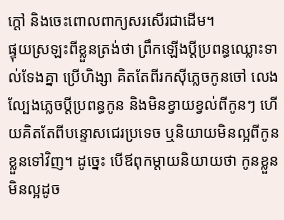ក្ដៅ និងចេះពោលពាក្យសរសើរជាដើម។
ផ្ទុយស្រឡះពីខ្លួនត្រង់ថា ព្រឹកឡើងប្ដីប្រពន្ធឈ្លោះទាល់ទែងគ្នា ប្រើហិង្សា គិតតែពីរកស៊ីភ្លេចកូនចៅ លេងល្បែងភ្លេចប្ដីប្រពន្ធកូន និងមិនខ្វាយខ្វល់ពីកូនៗ ហើយគិតតែពីបន្ទោសជេរប្រទេច ឬនិយាយមិនល្អពីកូនខ្លួនទៅវិញ។ ដូច្នេះ បើឪពុកម្ដាយនិយាយថា កូនខ្លួនមិនល្អដូច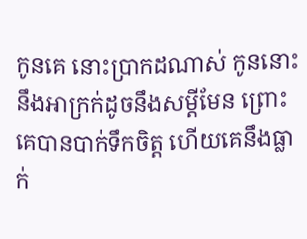កូនគេ នោះប្រាកដណាស់ កូននោះនឹងអាក្រក់ដូចនឹងសម្ដីមែន ព្រោះគេបានបាក់ទឹកចិត្ត ហើយគេនឹងធ្លាក់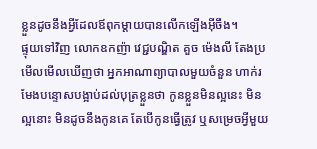ខ្លួនដូចនឹងអ្វីដែលឪពុកម្ដាយបានលើកឡើងអ៊ីចឹង។
ផ្ទុយទៅវិញ លោកឧកញ៉ា វេជ្ជបណ្ឌិត គួច ម៉េងលី តែងប្រមើលមើលឃើញថា អ្នកអាណាព្យាបាលមួយចំនួន ហាក់រមែងបន្ទោសបង្អាប់ដល់បុត្រខ្លួនថា កូនខ្លួនមិនល្អនេះ មិនល្អនោះ មិនដូចនឹងកូនគេ តែបើកូនធ្វើត្រូវ ឬសម្រេចអ្វីមួយ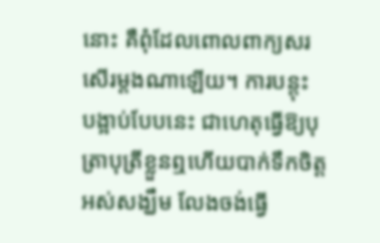នោះ គឺពុំដែលពោលពាក្យសរសើរម្ដងណាឡើយ។ ការបន្តុះ
បង្អាប់បែបនេះ ជាហេតុធ្វើឱ្យបុត្រាបុត្រីខ្លួនឮហើយបាក់ទឹកចិត្ត អស់សង្ឃឹម លែងចង់ធ្វើ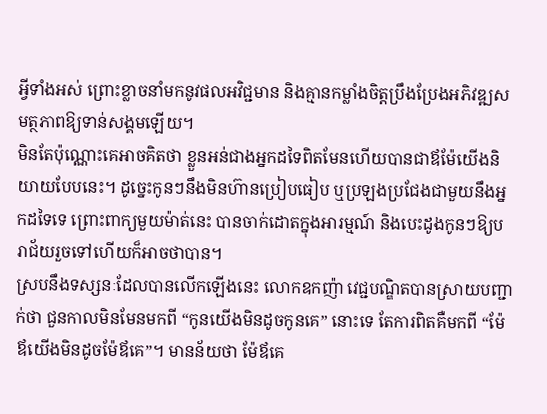អ្វីទាំងអស់ ព្រោះខ្លាចនាំមកនូវផលអវិជ្ជមាន និងគ្មានកម្លាំងចិត្តប្រឹងប្រែងអភិវឌ្ឍសមត្ថភាពឱ្យទាន់សង្គមឡើយ។
មិនតែប៉ុណ្ណោះគេអាចគិតថា ខ្លួនអន់ជាងអ្នកដទៃពិតមែនហើយបានជាឪម៉ែយើងនិយាយបែបនេះ។ ដូច្នេះកូនៗនឹងមិនហ៊ានប្រៀបធៀប ឬប្រឡងប្រជែងជាមួយនឹងអ្នកដទៃទេ ព្រោះពាក្យមួយម៉ាត់នេះ បានចាក់ដោតក្នុងអារម្មណ៍ និងបេះដូងកូនៗឱ្យបរាជ័យរួចទៅហើយក៏អាចថាបាន។
ស្របនឹងទស្សនៈដែលបានលើកឡើងនេះ លោកឧកញ៉ា វេជ្ជបណ្ឌិតបានស្រាយបញ្ជាក់ថា ជួនកាលមិនមែនមកពី “កូនយើងមិនដូចកូនគេ” នោះទេ តែការពិតគឺមកពី “ម៉ែឪយើងមិនដូចម៉ែឪគេ”។ មានន័យថា ម៉ែឪគេ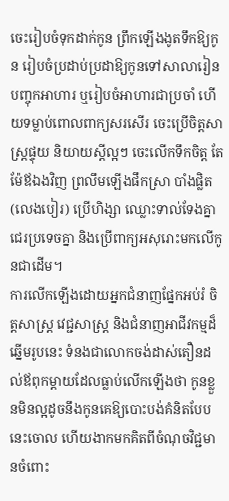ចេះរៀបចំទុកដាក់កូន ព្រឹកឡើងងូតទឹកឱ្យកូន រៀបចំប្រដាប់ប្រដាឱ្យកូនទៅសាលារៀន បញ្ចុកអាហារ ឬរៀបចំអាហារជាប្រចាំ ហើយទម្លាប់ពោលពាក្យសរសើរ ចេះប្រើចិត្តសាស្ត្រផ្ទុយ និយាយស្ដីល្អៗ ចេះលើកទឹកចិត្ត តែម៉ែឪឯងវិញ ព្រលឹមឡើងផឹកស្រា បាំងផ្លិត (លេងបៀរ) ប្រើហិង្សា ឈ្លោះទាល់ទែងគ្នា ជេរប្រទេចគ្នា និងប្រើពាក្យអសុរោះមកលើកូនជាដើម។
ការលើកឡើងដោយអ្នកជំនាញផ្នែកអប់រំ ចិត្តសាស្ត្រ វេជ្ជសាស្ត្រ និងជំនាញអាជីវកម្មដ៏ឆ្នើមរូបនេះ ទំនងជាលោកចង់ដាស់តឿនដល់ឪពុកម្ដាយដែលធ្លាប់លើកឡើងថា កូនខ្លួនមិនល្អដូចនឹងកូនគេឱ្យបោះបង់គំនិតបែបនេះចោល ហើយងាកមកគិតពីចំណុចវិជ្ជមានចំពោះ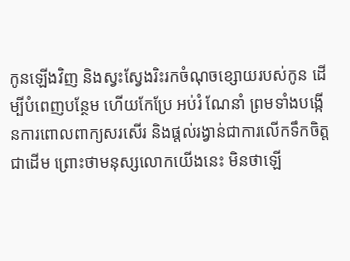កូនឡើងវិញ និងស្វះស្វែងរិះរកចំណុចខ្សោយរបស់កូន ដើម្បីបំពេញបន្ថែម ហើយកែប្រែ អប់រំ ណែនាំ ព្រមទាំងបង្កើនការពោលពាក្យសរសើរ និងផ្ដល់រង្វាន់ជាការលើកទឹកចិត្តជាដើម ព្រោះថាមនុស្សលោកយើងនេះ មិនថាឡើ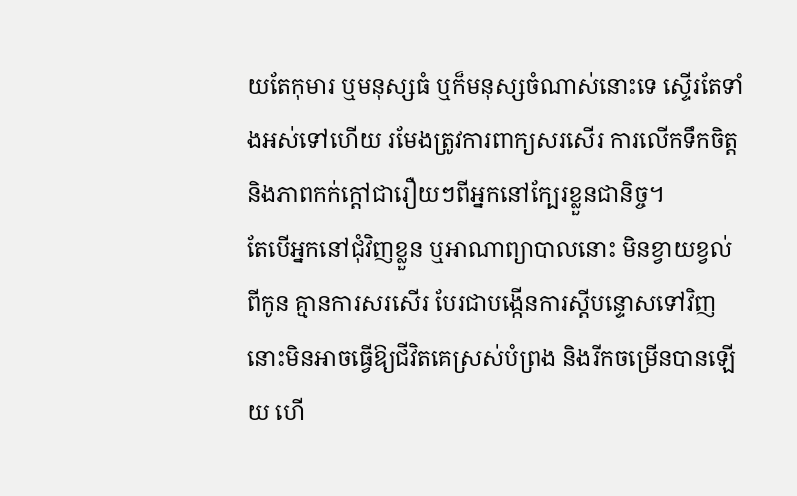យតែកុមារ ឬមនុស្សធំ ឬក៏មនុស្សចំណាស់នោះទេ ស្ទើរតែទាំងអស់ទៅហើយ រមែងត្រូវការពាក្យសរសើរ ការលើកទឹកចិត្ត និងភាពកក់ក្ដៅជារឿយៗពីអ្នកនៅក្បែរខ្លួនជានិច្ច។
តែបើអ្នកនៅជុំវិញខ្លួន ឬអាណាព្យាបាលនោះ មិនខ្វាយខ្វល់ពីកូន គ្មានការសរសើរ បែរជាបង្កើនការស្ដីបន្ទោសទៅវិញ នោះមិនអាចធ្វើឱ្យជីវិតគេស្រស់បំព្រង និងរីកចម្រើនបានឡើយ ហើ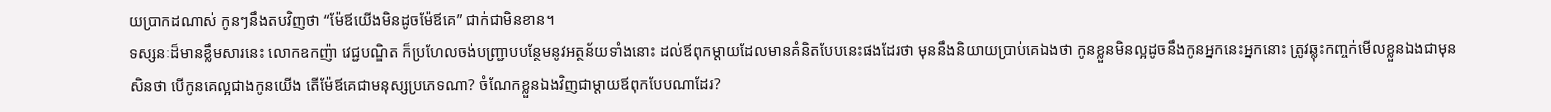យប្រាកដណាស់ កូនៗនឹងតបវិញថា “ម៉ែឪយើងមិនដូចម៉ែឪគេ” ជាក់ជាមិនខាន។
ទស្សនៈដ៏មានខ្លឹមសារនេះ លោកឧកញ៉ា វេជ្ជបណ្ឌិត ក៏ប្រហែលចង់បញ្ជ្រាបបន្ថែមនូវអត្ថន័យទាំងនោះ ដល់ឪពុកម្ដាយដែលមានគំនិតបែបនេះផងដែរថា មុននឹងនិយាយប្រាប់គេឯងថា កូនខ្លួនមិនល្អដូចនឹងកូនអ្នកនេះអ្នកនោះ ត្រូវឆ្លុះកញ្ចក់មើលខ្លួនឯងជាមុនសិនថា បើកូនគេល្អជាងកូនយើង តើម៉ែឪគេជាមនុស្សប្រភេទណា? ចំណែកខ្លួនឯងវិញជាម្ដាយឪពុកបែបណាដែរ?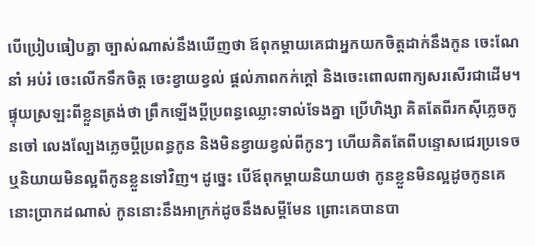បើប្រៀបធៀបគ្នា ច្បាស់ណាស់នឹងឃើញថា ឪពុកម្ដាយគេជាអ្នកយកចិត្តដាក់នឹងកូន ចេះណែនាំ អប់រំ ចេះលើកទឹកចិត្ត ចេះខ្វាយខ្វល់ ផ្ដល់ភាពកក់ក្ដៅ និងចេះពោលពាក្យសរសើរជាដើម។
ផ្ទុយស្រឡះពីខ្លួនត្រង់ថា ព្រឹកឡើងប្ដីប្រពន្ធឈ្លោះទាល់ទែងគ្នា ប្រើហិង្សា គិតតែពីរកស៊ីភ្លេចកូនចៅ លេងល្បែងភ្លេចប្ដីប្រពន្ធកូន និងមិនខ្វាយខ្វល់ពីកូនៗ ហើយគិតតែពីបន្ទោសជេរប្រទេច ឬនិយាយមិនល្អពីកូនខ្លួនទៅវិញ។ ដូច្នេះ បើឪពុកម្ដាយនិយាយថា កូនខ្លួនមិនល្អដូចកូនគេ នោះប្រាកដណាស់ កូននោះនឹងអាក្រក់ដូចនឹងសម្ដីមែន ព្រោះគេបានបា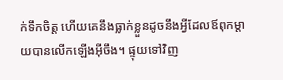ក់ទឹកចិត្ត ហើយគេនឹងធ្លាក់ខ្លួនដូចនឹងអ្វីដែលឪពុកម្ដាយបានលើកឡើងអ៊ីចឹង។ ផ្ទុយទៅវិញ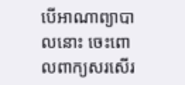បើអាណាព្យាបាលនោះ ចេះពោលពាក្យសរសើរ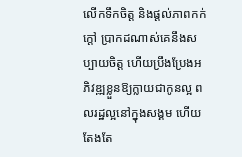លើកទឹកចិត្ត និងផ្ដល់ភាពកក់ក្ដៅ ប្រាកដណាស់គេនឹងសប្បាយចិត្ត ហើយប្រឹងប្រែងអភិវឌ្ឍខ្លួនឱ្យក្លាយជាកូនល្អ ពលរដ្ឋល្អនៅក្នុងសង្គម ហើយតែងតែ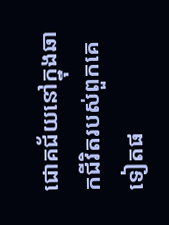ជោគជ័យនៅក្នុងឆាកជីវិតរបស់ពួកគេទៀតផ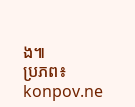ង៕
ប្រភព៖ konpov.ne